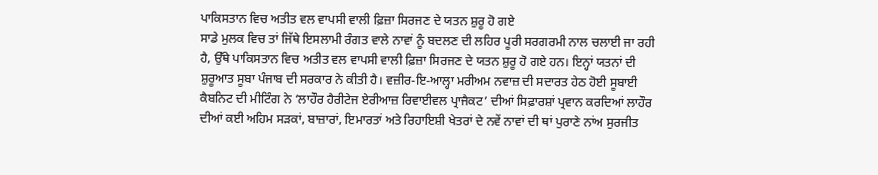ਪਾਕਿਸਤਾਨ ਵਿਚ ਅਤੀਤ ਵਲ ਵਾਪਸੀ ਵਾਲੀ ਫ਼ਿਜ਼ਾ ਸਿਰਜਣ ਦੇ ਯਤਨ ਸ਼ੁਰੂ ਹੋ ਗਏ
ਸਾਡੇ ਮੁਲਕ ਵਿਚ ਤਾਂ ਜਿੱਥੇ ਇਸਲਾਮੀ ਰੰਗਤ ਵਾਲੇ ਨਾਵਾਂ ਨੂੰ ਬਦਲਣ ਦੀ ਲਹਿਰ ਪੂਰੀ ਸਰਗਰਮੀ ਨਾਲ ਚਲਾਈ ਜਾ ਰਹੀ ਹੈ, ਉੱਥੇ ਪਾਕਿਸਤਾਨ ਵਿਚ ਅਤੀਤ ਵਲ ਵਾਪਸੀ ਵਾਲੀ ਫ਼ਿਜ਼ਾ ਸਿਰਜਣ ਦੇ ਯਤਨ ਸ਼ੁਰੂ ਹੋ ਗਏ ਹਨ। ਇਨ੍ਹਾਂ ਯਤਨਾਂ ਦੀ ਸ਼ੁਰੂਆਤ ਸੂਬਾ ਪੰਜਾਬ ਦੀ ਸਰਕਾਰ ਨੇ ਕੀਤੀ ਹੈ। ਵਜ਼ੀਰ-ਇ-ਆਲ੍ਹਾ ਮਰੀਅਮ ਨਵਾਜ਼ ਦੀ ਸਦਾਰਤ ਹੇਠ ਹੋਈ ਸੂਬਾਈ ਕੈਬਨਿਟ ਦੀ ਮੀਟਿੰਗ ਨੇ ‘ਲਾਹੌਰ ਹੈਰੀਟੇਜ ਏਰੀਆਜ਼ ਰਿਵਾਈਵਲ ਪ੍ਰਾਜੈਕਟ’ ਦੀਆਂ ਸਿਫ਼ਾਰਸ਼ਾਂ ਪ੍ਰਵਾਨ ਕਰਦਿਆਂ ਲਾਹੌਰ ਦੀਆਂ ਕਈ ਅਹਿਮ ਸੜਕਾਂ, ਬਾਜ਼ਾਰਾਂ, ਇਮਾਰਤਾਂ ਅਤੇ ਰਿਹਾਇਸ਼ੀ ਖੇਤਰਾਂ ਦੇ ਨਵੇਂ ਨਾਵਾਂ ਦੀ ਥਾਂ ਪੁਰਾਣੇ ਨਾਂਅ ਸੁਰਜੀਤ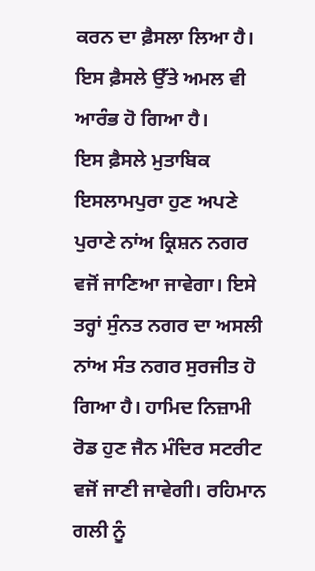ਕਰਨ ਦਾ ਫ਼ੈਸਲਾ ਲਿਆ ਹੈ। ਇਸ ਫ਼ੈਸਲੇ ਉੱਤੇ ਅਮਲ ਵੀ ਆਰੰਭ ਹੋ ਗਿਆ ਹੈ।
ਇਸ ਫ਼ੈਸਲੇ ਮੁਤਾਬਿਕ ਇਸਲਾਮਪੁਰਾ ਹੁਣ ਅਪਣੇ ਪੁਰਾਣੇ ਨਾਂਅ ਕ੍ਰਿਸ਼ਨ ਨਗਰ ਵਜੋਂ ਜਾਣਿਆ ਜਾਵੇਗਾ। ਇਸੇ ਤਰ੍ਹਾਂ ਸੁੰਨਤ ਨਗਰ ਦਾ ਅਸਲੀ ਨਾਂਅ ਸੰਤ ਨਗਰ ਸੁਰਜੀਤ ਹੋ ਗਿਆ ਹੈ। ਹਾਮਿਦ ਨਿਜ਼ਾਮੀ ਰੋਡ ਹੁਣ ਜੈਨ ਮੰਦਿਰ ਸਟਰੀਟ ਵਜੋਂ ਜਾਣੀ ਜਾਵੇਗੀ। ਰਹਿਮਾਨ ਗਲੀ ਨੂੰ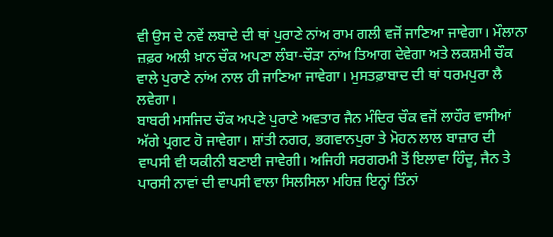ਵੀ ਉਸ ਦੇ ਨਵੇਂ ਲਬਾਦੇ ਦੀ ਥਾਂ ਪੁਰਾਣੇ ਨਾਂਅ ਰਾਮ ਗਲੀ ਵਜੋਂ ਜਾਣਿਆ ਜਾਵੇਗਾ। ਮੌਲਾਨਾ ਜ਼ਫ਼ਰ ਅਲੀ ਖ਼ਾਨ ਚੌਕ ਅਪਣਾ ਲੰਬਾ-ਚੌੜਾ ਨਾਂਅ ਤਿਆਗ ਦੇਵੇਗਾ ਅਤੇ ਲਕਸ਼ਮੀ ਚੌਕ ਵਾਲੇ ਪੁਰਾਣੇ ਨਾਂਅ ਨਾਲ ਹੀ ਜਾਣਿਆ ਜਾਵੇਗਾ। ਮੁਸਤਫ਼ਾਬਾਦ ਦੀ ਥਾਂ ਧਰਮਪੁਰਾ ਲੈ ਲਵੇਗਾ।
ਬਾਬਰੀ ਮਸਜਿਦ ਚੌਕ ਅਪਣੇ ਪੁਰਾਣੇ ਅਵਤਾਰ ਜੈਨ ਮੰਦਿਰ ਚੌਕ ਵਜੋਂ ਲਾਹੌਰ ਵਾਸੀਆਂ ਅੱਗੇ ਪ੍ਰਗਟ ਹੋ ਜਾਵੇਗਾ। ਸ਼ਾਂਤੀ ਨਗਰ, ਭਗਵਾਨਪੁਰਾ ਤੇ ਮੋਹਨ ਲਾਲ ਬਾਜ਼ਾਰ ਦੀ ਵਾਪਸੀ ਵੀ ਯਕੀਨੀ ਬਣਾਈ ਜਾਵੇਗੀ। ਅਜਿਹੀ ਸਰਗਰਮੀ ਤੋਂ ਇਲਾਵਾ ਹਿੰਦੂ, ਜੈਨ ਤੇ ਪਾਰਸੀ ਨਾਵਾਂ ਦੀ ਵਾਪਸੀ ਵਾਲਾ ਸਿਲਸਿਲਾ ਮਹਿਜ਼ ਇਨ੍ਹਾਂ ਤਿੰਨਾਂ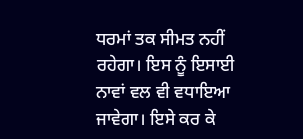ਧਰਮਾਂ ਤਕ ਸੀਮਤ ਨਹੀਂ ਰਹੇਗਾ। ਇਸ ਨੂੰ ਇਸਾਈ ਨਾਵਾਂ ਵਲ ਵੀ ਵਧਾਇਆ ਜਾਵੇਗਾ। ਇਸੇ ਕਰ ਕੇ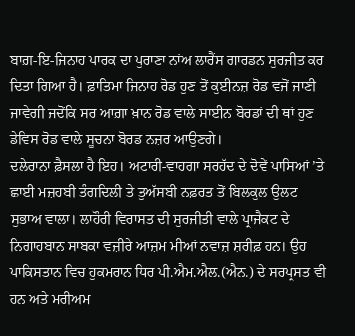ਬਾਗ਼-ਇ-ਜਿਨਾਹ ਪਾਰਕ ਦਾ ਪੁਰਾਣਾ ਨਾਂਅ ਲਾਰੈਂਸ ਗਾਰਡਨ ਸੁਰਜੀਤ ਕਰ ਦਿਤਾ ਗਿਆ ਹੈ। ਫ਼ਾਤਿਮਾ ਜਿਨਾਹ ਰੋਡ ਹੁਣ ਤੋਂ ਕੁਈਨਜ਼ ਰੋਡ ਵਜੋਂ ਜਾਣੀ ਜਾਵੇਗੀ ਜਦੋਂਕਿ ਸਰ ਆਗ਼ਾ ਖ਼ਾਨ ਰੋਡ ਵਾਲੇ ਸਾਈਨ ਬੋਰਡਾਂ ਦੀ ਥਾਂ ਹੁਣ ਡੇਵਿਸ ਰੋਡ ਵਾਲੇ ਸੂਚਨਾ ਬੋਰਡ ਨਜ਼ਰ ਆਉਣਗੇ।
ਦਲੇਰਾਨਾ ਫ਼ੈਸਲਾ ਹੈ ਇਹ। ਅਟਾਰੀ-ਵਾਹਗਾ ਸਰਹੱਦ ਦੇ ਦੋਵੇਂ ਪਾਸਿਆਂ ’ਤੇ ਛਾਈ ਮਜ਼ਹਬੀ ਤੰਗਦਿਲੀ ਤੇ ਤੁਅੱਸਬੀ ਨਫ਼ਰਤ ਤੋਂ ਬਿਲਕੁਲ ਉਲਟ ਸੁਭਾਅ ਵਾਲਾ। ਲਾਹੌਰੀ ਵਿਰਾਸਤ ਦੀ ਸੁਰਜੀਤੀ ਵਾਲੇ ਪ੍ਰਾਜੈਕਟ ਦੇ ਨਿਗਾਹਬਾਨ ਸਾਬਕਾ ਵਜ਼ੀਰੇ ਆਜ਼ਮ ਮੀਆਂ ਨਵਾਜ਼ ਸ਼ਰੀਫ਼ ਹਨ। ਉਹ ਪਾਕਿਸਤਾਨ ਵਿਚ ਹੁਕਮਰਾਨ ਧਿਰ ਪੀ.ਐਮ.ਐਲ.(ਐਨ.) ਦੇ ਸਰਪ੍ਰਸਤ ਵੀ ਹਨ ਅਤੇ ਮਰੀਅਮ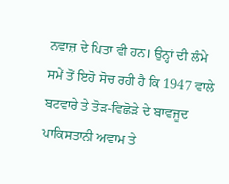ਨਵਾਜ਼ ਦੇ ਪਿਤਾ ਵੀ ਹਨ। ਉਨ੍ਹਾਂ ਦੀ ਲੰਮੇ ਸਮੇਂ ਤੋਂ ਇਹੋ ਸੋਚ ਰਹੀ ਹੈ ਕਿ 1947 ਵਾਲੇ ਬਟਵਾਰੇ ਤੇ ਤੋੜ-ਵਿਛੋੜੇ ਦੇ ਬਾਵਜੂਦ ਪਾਕਿਸਤਾਨੀ ਅਵਾਮ ਤੇ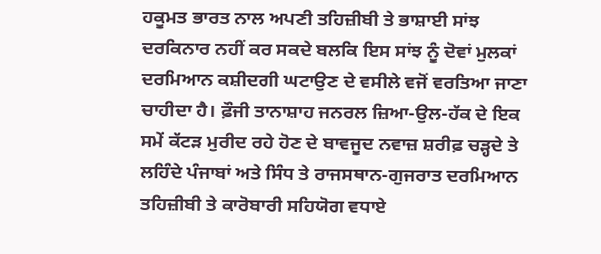ਹਕੂਮਤ ਭਾਰਤ ਨਾਲ ਅਪਣੀ ਤਹਿਜ਼ੀਬੀ ਤੇ ਭਾਸ਼ਾਈ ਸਾਂਝ ਦਰਕਿਨਾਰ ਨਹੀਂ ਕਰ ਸਕਦੇ ਬਲਕਿ ਇਸ ਸਾਂਝ ਨੂੰ ਦੋਵਾਂ ਮੁਲਕਾਂ ਦਰਮਿਆਨ ਕਸ਼ੀਦਗੀ ਘਟਾਉਣ ਦੇ ਵਸੀਲੇ ਵਜੋਂ ਵਰਤਿਆ ਜਾਣਾ ਚਾਹੀਦਾ ਹੈ। ਫ਼ੌਜੀ ਤਾਨਾਸ਼ਾਹ ਜਨਰਲ ਜ਼ਿਆ-ਉਲ-ਹੱਕ ਦੇ ਇਕ ਸਮੇਂ ਕੱਟੜ ਮੁਰੀਦ ਰਹੇ ਹੋਣ ਦੇ ਬਾਵਜੂਦ ਨਵਾਜ਼ ਸ਼ਰੀਫ਼ ਚੜ੍ਹਦੇ ਤੇ ਲਹਿੰਦੇ ਪੰਜਾਬਾਂ ਅਤੇ ਸਿੰਧ ਤੇ ਰਾਜਸਥਾਨ-ਗੁਜਰਾਤ ਦਰਮਿਆਨ ਤਹਿਜ਼ੀਬੀ ਤੇ ਕਾਰੋਬਾਰੀ ਸਹਿਯੋਗ ਵਧਾਏ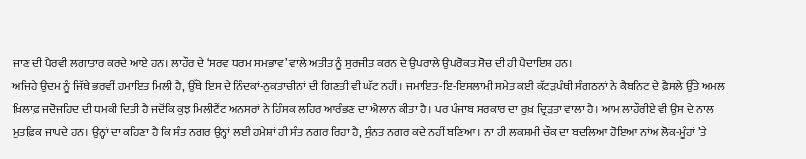ਜਾਣ ਦੀ ਪੈਰਵੀ ਲਗਾਤਾਰ ਕਰਦੇ ਆਏ ਹਨ। ਲਾਹੌਰ ਦੇ ‘ਸਰਵ ਧਰਮ ਸਮਭਾਵ’ ਵਾਲੇ ਅਤੀਤ ਨੂੰ ਸੁਰਜੀਤ ਕਰਨ ਦੇ ਉਪਰਾਲੇ ਉਪਰੋਕਤ ਸੋਚ ਦੀ ਹੀ ਪੈਦਾਇਸ਼ ਹਨ।
ਅਜਿਹੇ ਉਦਮ ਨੂੰ ਜਿੱਥੇ ਭਰਵੀਂ ਹਮਾਇਤ ਮਿਲੀ ਹੈ, ਉੱਥੇ ਇਸ ਦੇ ਨਿੰਦਕਾਂ-ਨੁਕਤਾਚੀਨਾਂ ਦੀ ਗਿਣਤੀ ਵੀ ਘੱਟ ਨਹੀਂ। ਜਮਾਇਤ-ਇ-ਇਸਲਾਮੀ ਸਮੇਤ ਕਈ ਕੱਟੜਪੰਥੀ ਸੰਗਠਨਾਂ ਨੇ ਕੈਬਨਿਟ ਦੇ ਫ਼ੈਸਲੇ ਉੱਤੇ ਅਮਲ ਖ਼ਿਲਾਫ਼ ਜਦੋਜਹਿਦ ਦੀ ਧਮਕੀ ਦਿਤੀ ਹੈ ਜਦੋਂਕਿ ਕੁਝ ਮਿਲੀਟੈਂਟ ਅਨਸਰਾਂ ਨੇ ਹਿੰਸਕ ਲਹਿਰ ਆਰੰਭਣ ਦਾ ਐਲਾਨ ਕੀਤਾ ਹੈ। ਪਰ ਪੰਜਾਬ ਸਰਕਾਰ ਦਾ ਰੁਖ਼ ਦ੍ਰਿੜਤਾ ਵਾਲਾ ਹੈ। ਆਮ ਲਾਹੌਰੀਏ ਵੀ ਉਸ ਦੇ ਨਾਲ ਮੁਤਫ਼ਿਕ ਜਾਪਦੇ ਹਨ। ਉਨ੍ਹਾਂ ਦਾ ਕਹਿਣਾ ਹੈ ਕਿ ਸੰਤ ਨਗਰ ਉਨ੍ਹਾਂ ਲਈ ਹਮੇਸ਼ਾਂ ਹੀ ਸੰਤ ਨਗਰ ਰਿਹਾ ਹੈ, ਸੁੰਨਤ ਨਗਰ ਕਦੇ ਨਹੀਂ ਬਣਿਆ। ਨਾ ਹੀ ਲਕਸ਼ਮੀ ਚੌਕ ਦਾ ਬਦਲਿਆ ਹੋਇਆ ਨਾਂਅ ਲੋਕ-ਮੂੰਹਾਂ ’ਤੇ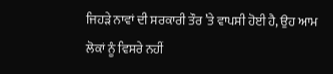ਜਿਹੜੇ ਨਾਵਾਂ ਦੀ ਸਰਕਾਰੀ ਤੌਰ ’ਤੇ ਵਾਪਸੀ ਹੋਈ ਹੈ, ਉਹ ਆਮ ਲੋਕਾਂ ਨੂੰ ਵਿਸਰੇ ਨਹੀਂ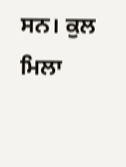ਸਨ। ਕੁਲ ਮਿਲਾ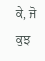ਕੇ, ਜੋ ਕੁਝ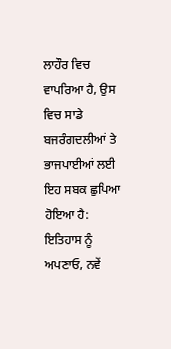ਲਾਹੌਰ ਵਿਚ ਵਾਪਰਿਆ ਹੈ, ਉਸ ਵਿਚ ਸਾਡੇ ਬਜਰੰਗਦਲੀਆਂ ਤੇ ਭਾਜਪਾਈਆਂ ਲਈ ਇਹ ਸਬਕ ਛੁਪਿਆ ਹੋਇਆ ਹੈ: ਇਤਿਹਾਸ ਨੂੰ ਅਪਣਾਓ, ਨਵੇਂ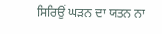ਸਿਰਿਉਂ ਘੜਨ ਦਾ ਯਤਨ ਨਾ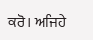ਕਰੋ। ਅਜਿਹੇ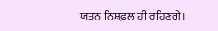ਯਤਨ ਨਿਸ਼ਫ਼ਲ ਹੀ ਰਹਿਣਗੇ।